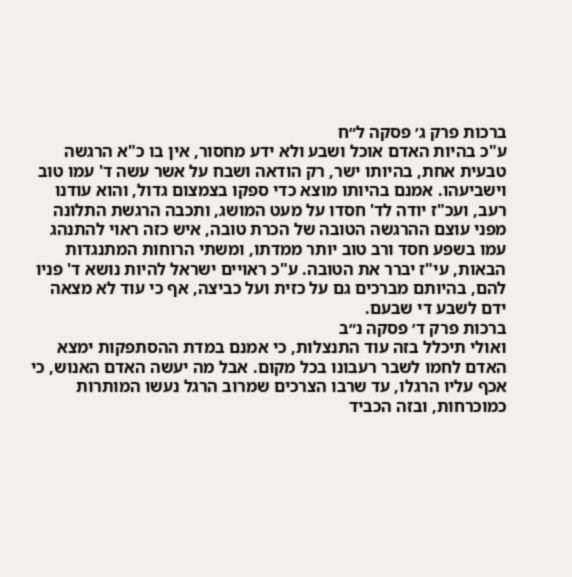ברכות פרק ג׳ פסקה ל״ח
ע"כ בהיות האדם אוכל ושבע ולא ידע מחסור, אין בו כ"א הרגשה טבעית אחת, בהיותו ישר, רק הודאה ושבח על אשר עשה ד' עמו טוב וישביעהו. אמנם בהיותו מוצא כדי ספקו בצמצום גדול, והוא עודנו רעב, ועכ"ז יודה לד' חסדו על מעט המושג, ותכבה הרגשת התלונה מפני עוצם ההרגשה הטובה של הכרת טובה, איש כזה ראוי להתנהג עמו בשפע חסד ורב טוב יותר ממדתו, ומשתי הרוחות המתנגדות הבאות, עי"ז יברר את הטובה. ע"כ ראויים ישראל להיות נושא ד' פניו להם, בהיותם מברכים גם על כזית ועל כביצה, אף כי עוד לא מצאה ידם לשבע די שבעם.
ברכות פרק ד׳ פסקה נ״ב
ואולי תיכלל בזה עוד התנצלות, כי אמנם במדת ההסתפקות ימצא האדם לחמו לשבר רעבונו בכל מקום. אבל מה יעשה האדם האנוש, כי אכף עליו הרגלו, עד שרבו הצרכים שמרוב הרגל נעשו המותרות כמוכרחות, ובזה הכביד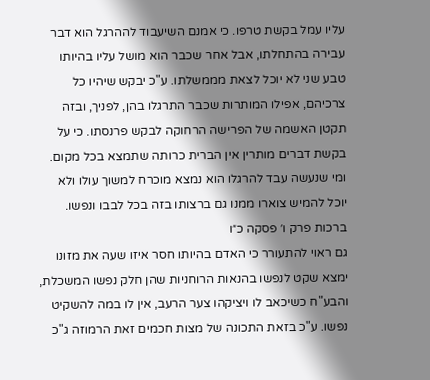עליו עמל בקשת טרפו. כי אמנם השיעבוד לההרגל הוא דבר עבירה בהתחלתו, אבל אחר שכבר הוא מושל עליו בהיותו טבע שני לא יוכל לצאת מממשלתו. ע"כ יבקש שיהיו כל צרכיהם, אפילו המותרות שכבר התרגלו בהן, לפניך, ובזה תקטן האשמה של הפרישה הרחוקה לבקש פרנסתו. כי על בקשת דברים מותרין אין הברית כרותה שתמצא בכל מקום. ומי שנעשה עבד להרגלו הוא נמצא מוכרח למשוך עולו ולא יוכל להמיש צוארו ממנו גם ברצותו בזה בכל לבבו ונפשו.
ברכות פרק ו׳ פסקה כ״ו
גם ראוי להתעורר כי האדם בהיותו חסר איזו שעה את מזונו ימצא שקט לנפשו בהנאות הרוחניות שהן חלק נפשו המשכלת, והבע"ח כשיכאב לו ויציקהו צער הרעב, אין לו במה להשקיט נפשו. ע"כ בזאת התכונה של מצות חכמים זאת הרמוזה ג"כ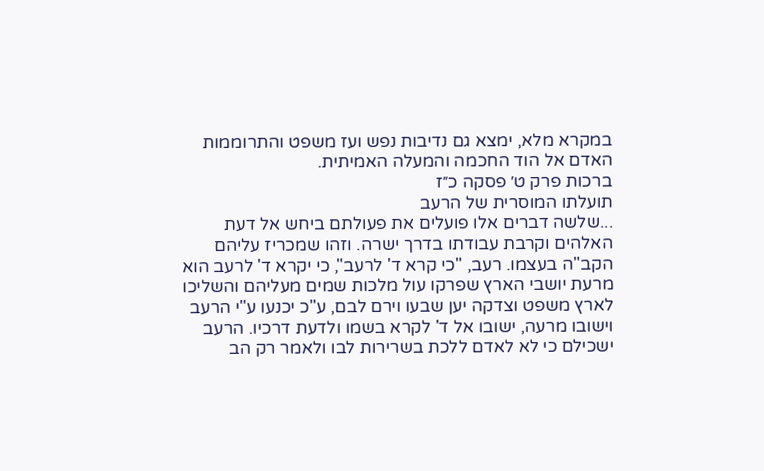במקרא מלא, ימצא גם נדיבות נפש ועז משפט והתרוממות האדם אל הוד החכמה והמעלה האמיתית.
ברכות פרק ט׳ פסקה כ״ז
תועלתו המוסרית של הרעב
...שלשה דברים אלו פועלים את פעולתם ביחש אל דעת האלהים וקרבת עבודתו בדרך ישרה. וזהו שמכריז עליהם הקב"ה בעצמו. רעב, "כי קרא ד' לרעב", כי יקרא ד' לרעב הוא מרעת יושבי הארץ שפרקו עול מלכות שמים מעליהם והשליכו לארץ משפט וצדקה יען שבעו וירם לבם, ע"כ יכנעו ע"י הרעב וישובו מרעה, ישובו אל ד' לקרא בשמו ולדעת דרכיו. הרעב ישכילם כי לא לאדם ללכת בשרירות לבו ולאמר רק הב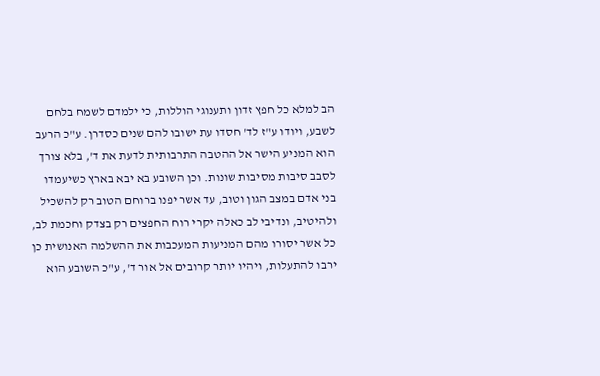הב למלא כל חפץ זדון ותענוגי הוללות, כי ילמדם לשמח בלחם לשבע, ויודו ע"ז לד' חסדו עת ישובו להם שנים כסדרן. ע"כ הרעב הוא המניע הישר אל ההטבה התרבותית לדעת את ד', בלא צורך לסבב סיבות מסיבות שונות. וכן השובע בא יבא בארץ כשיעמדו בני אדם במצב הגון וטוב, עד אשר יפנו ברוחם הטוב רק להשכיל ולהיטיב, ונדיבי לב כאלה יקרי רוח החפצים רק בצדק וחכמת לב, כל אשר יסורו מהם המניעות המעכבות את ההשלמה האנושית כן ירבו להתעלות, ויהיו יותר קרובים אל אור ד', ע"כ השובע הוא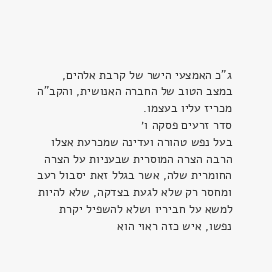ג"כ האמצעי הישר של קרבת אלהים, במצב הטוב של החברה האנושית, והקב"ה מכריז עליו בעצמו.
סדר זרעים פסקה ו׳
בעל נפש טהורה ועדינה שמכרעת אצלו הרבה הצרה המוסרית שבעניות על הצרה החומרית שלה, אשר בגלל זאת יסבול רעב ומחסר רק שלא לגעת בצדקה, שלא להיות למשא על חביריו ושלא להשפיל יקרת נפשו, איש כזה ראוי הוא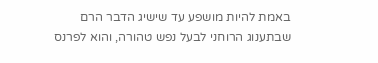באמת להיות מושפע עד שישיג הדבר הרם שבתענוג הרוחני לבעל נפש טהורה, והוא לפרנס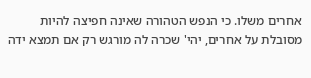אחרים משלו. כי הנפש הטהורה שאינה חפיצה להיות מסובלת על אחרים, יהי' שכרה לה מורגש רק אם תמצא ידה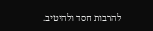להרבות חסד ולהיטיב.